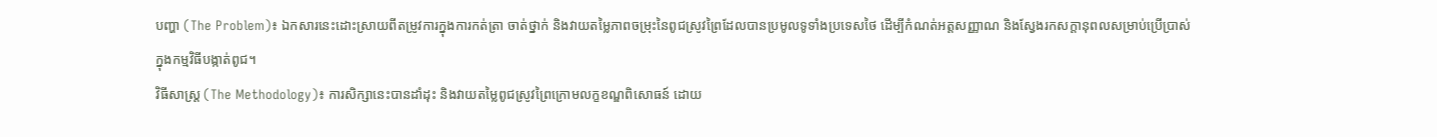បញ្ហា (The Problem)៖ ឯកសារនេះដោះស្រាយពីតម្រូវការក្នុងការកត់ត្រា ចាត់ថ្នាក់ និងវាយតម្លៃភាពចម្រុះនៃពូជស្រូវព្រៃដែលបានប្រមូលទូទាំងប្រទេសថៃ ដើម្បីកំណត់អត្តសញ្ញាណ និងស្វែងរកសក្តានុពលសម្រាប់ប្រើប្រាស់ក្នុងកម្មវិធីបង្កាត់ពូជ។
វិធីសាស្ត្រ (The Methodology)៖ ការសិក្សានេះបានដាំដុះ និងវាយតម្លៃពូជស្រូវព្រៃក្រោមលក្ខខណ្ឌពិសោធន៍ ដោយ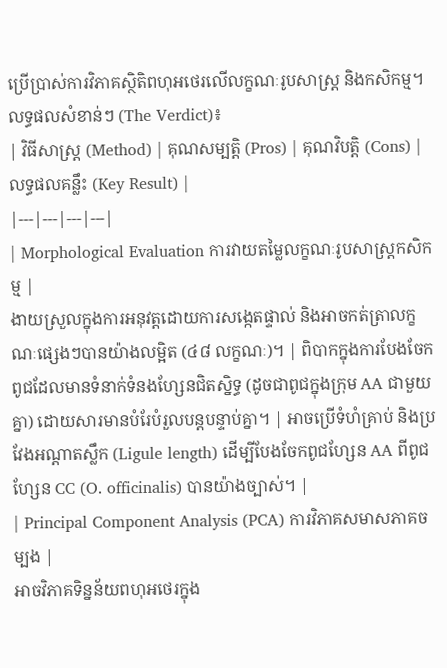ប្រើប្រាស់ការវិភាគស្ថិតិពហុអថេរលើលក្ខណៈរូបសាស្ត្រ និងកសិកម្ម។
លទ្ធផលសំខាន់ៗ (The Verdict)៖
| វិធីសាស្ត្រ (Method) | គុណសម្បត្តិ (Pros) | គុណវិបត្តិ (Cons) | លទ្ធផលគន្លឹះ (Key Result) |
|---|---|---|---|
| Morphological Evaluation ការវាយតម្លៃលក្ខណៈរូបសាស្ត្រកសិកម្ម |
ងាយស្រួលក្នុងការអនុវត្តដោយការសង្កេតផ្ទាល់ និងអាចកត់ត្រាលក្ខណៈផ្សេងៗបានយ៉ាងលម្អិត (៤៨ លក្ខណៈ)។ | ពិបាកក្នុងការបែងចែកពូជដែលមានទំនាក់ទំនងហ្សែនជិតស្និទ្ធ (ដូចជាពូជក្នុងក្រុម AA ជាមួយគ្នា) ដោយសារមានបំរែបំរួលបន្តបន្ទាប់គ្នា។ | អាចប្រើទំហំគ្រាប់ និងប្រវែងអណ្តាតស្លឹក (Ligule length) ដើម្បីបែងចែកពូជហ្សែន AA ពីពូជហ្សែន CC (O. officinalis) បានយ៉ាងច្បាស់។ |
| Principal Component Analysis (PCA) ការវិភាគសមាសភាគចម្បង |
អាចវិភាគទិន្នន័យពហុអថេរក្នុង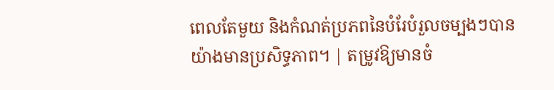ពេលតែមួយ និងកំណត់ប្រភពនៃបំរែបំរួលចម្បងៗបានយ៉ាងមានប្រសិទ្ធភាព។ | តម្រូវឱ្យមានចំ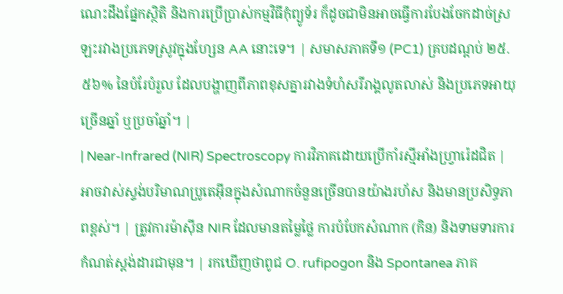ណេះដឹងផ្នែកស្ថិតិ និងការប្រើប្រាស់កម្មវិធីកុំព្យូទ័រ ក៏ដូចជាមិនអាចធ្វើការបែងចែកដាច់ស្រឡះរវាងប្រភេទស្រូវក្នុងហ្សែន AA នោះទេ។ | សមាសភាគទី១ (PC1) គ្របដណ្តប់ ២៥.៥៦% នៃបំរែបំរួល ដែលបង្ហាញពីភាពខុសគ្នារវាងទំហំសរីរាង្គលូតលាស់ និងប្រភេទអាយុច្រើនឆ្នាំ ឬប្រចាំឆ្នាំ។ |
| Near-Infrared (NIR) Spectroscopy ការវិភាគដោយប្រើកាំរស្មីអាំងហ្វ្រារ៉េដជិត |
អាចវាស់ស្ទង់បរិមាណប្រូតេអ៊ីនក្នុងសំណាកចំនួនច្រើនបានយ៉ាងរហ័ស និងមានប្រសិទ្ធភាពខ្ពស់។ | ត្រូវការម៉ាស៊ីន NIR ដែលមានតម្លៃថ្លៃ ការបំបែកសំណាក (កិន) និងទាមទារការកំណត់ស្តង់ដារជាមុន។ | រកឃើញថាពូជ O. rufipogon និង Spontanea ភាគ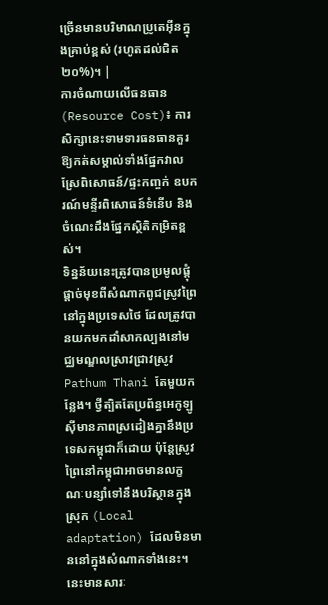ច្រើនមានបរិមាណប្រូតេអ៊ីនក្នុងគ្រាប់ខ្ពស់ (រហូតដល់ជិត ២០%)។ |
ការចំណាយលើធនធាន (Resource Cost)៖ ការសិក្សានេះទាមទារធនធានគួរឱ្យកត់សម្គាល់ទាំងផ្នែកវាលស្រែពិសោធន៍/ផ្ទះកញ្ចក់ ឧបករណ៍មន្ទីរពិសោធន៍ទំនើប និងចំណេះដឹងផ្នែកស្ថិតិកម្រិតខ្ពស់។
ទិន្នន័យនេះត្រូវបានប្រមូលផ្តុំផ្តាច់មុខពីសំណាកពូជស្រូវព្រៃនៅក្នុងប្រទេសថៃ ដែលត្រូវបានយកមកដាំសាកល្បងនៅមជ្ឈមណ្ឌលស្រាវជ្រាវស្រូវ Pathum Thani តែមួយកន្លែង។ ថ្វីត្បិតតែប្រព័ន្ធអេកូឡូស៊ីមានភាពស្រដៀងគ្នានឹងប្រទេសកម្ពុជាក៏ដោយ ប៉ុន្តែស្រូវព្រៃនៅកម្ពុជាអាចមានលក្ខណៈបន្សាំទៅនឹងបរិស្ថានក្នុងស្រុក (Local adaptation) ដែលមិនមាននៅក្នុងសំណាកទាំងនេះ។ នេះមានសារៈ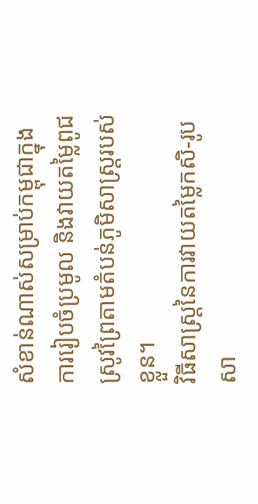សំខាន់ណាស់សម្រាប់កម្ពុជាក្នុងការរៀបចំប្រមូល និងវាយតម្លៃពូជស្រូវព្រៃតាមតំបន់ភូមិសាស្ត្ររបស់ខ្លួន។
វិធីសាស្ត្រនៃការវាយតម្លៃកសិ-រូបសា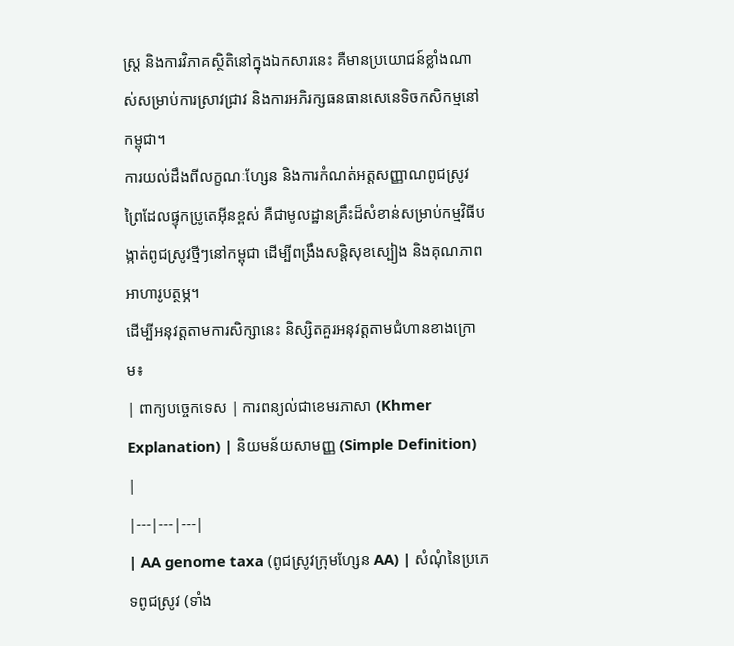ស្ត្រ និងការវិភាគស្ថិតិនៅក្នុងឯកសារនេះ គឺមានប្រយោជន៍ខ្លាំងណាស់សម្រាប់ការស្រាវជ្រាវ និងការអភិរក្សធនធានសេនេទិចកសិកម្មនៅកម្ពុជា។
ការយល់ដឹងពីលក្ខណៈហ្សែន និងការកំណត់អត្តសញ្ញាណពូជស្រូវព្រៃដែលផ្ទុកប្រូតេអ៊ីនខ្ពស់ គឺជាមូលដ្ឋានគ្រឹះដ៏សំខាន់សម្រាប់កម្មវិធីបង្កាត់ពូជស្រូវថ្មីៗនៅកម្ពុជា ដើម្បីពង្រឹងសន្តិសុខស្បៀង និងគុណភាពអាហារូបត្ថម្ភ។
ដើម្បីអនុវត្តតាមការសិក្សានេះ និស្សិតគួរអនុវត្តតាមជំហានខាងក្រោម៖
| ពាក្យបច្ចេកទេស | ការពន្យល់ជាខេមរភាសា (Khmer Explanation) | និយមន័យសាមញ្ញ (Simple Definition) |
|---|---|---|
| AA genome taxa (ពូជស្រូវក្រុមហ្សែន AA) | សំណុំនៃប្រភេទពូជស្រូវ (ទាំង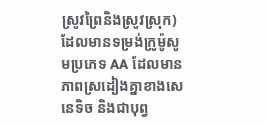ស្រូវព្រៃនិងស្រូវស្រុក) ដែលមានទម្រង់ក្រូម៉ូសូមប្រភេទ AA ដែលមានភាពស្រដៀងគ្នាខាងសេនេទិច និងជាបុព្វ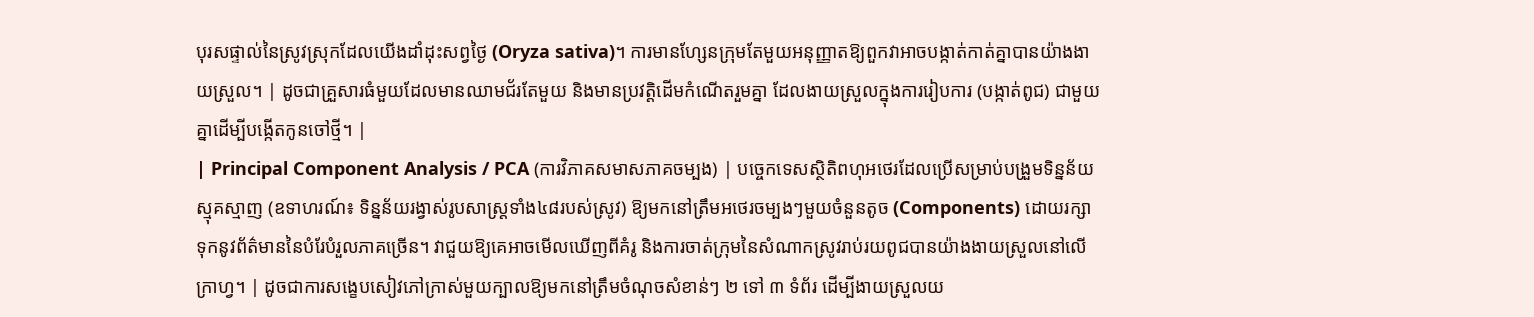បុរសផ្ទាល់នៃស្រូវស្រុកដែលយើងដាំដុះសព្វថ្ងៃ (Oryza sativa)។ ការមានហ្សែនក្រុមតែមួយអនុញ្ញាតឱ្យពួកវាអាចបង្កាត់កាត់គ្នាបានយ៉ាងងាយស្រួល។ | ដូចជាគ្រួសារធំមួយដែលមានឈាមជ័រតែមួយ និងមានប្រវត្តិដើមកំណើតរួមគ្នា ដែលងាយស្រួលក្នុងការរៀបការ (បង្កាត់ពូជ) ជាមួយគ្នាដើម្បីបង្កើតកូនចៅថ្មី។ |
| Principal Component Analysis / PCA (ការវិភាគសមាសភាគចម្បង) | បច្ចេកទេសស្ថិតិពហុអថេរដែលប្រើសម្រាប់បង្រួមទិន្នន័យស្មុគស្មាញ (ឧទាហរណ៍៖ ទិន្នន័យរង្វាស់រូបសាស្ត្រទាំង៤៨របស់ស្រូវ) ឱ្យមកនៅត្រឹមអថេរចម្បងៗមួយចំនួនតូច (Components) ដោយរក្សាទុកនូវព័ត៌មាននៃបំរែបំរួលភាគច្រើន។ វាជួយឱ្យគេអាចមើលឃើញពីគំរូ និងការចាត់ក្រុមនៃសំណាកស្រូវរាប់រយពូជបានយ៉ាងងាយស្រួលនៅលើក្រាហ្វ។ | ដូចជាការសង្ខេបសៀវភៅក្រាស់មួយក្បាលឱ្យមកនៅត្រឹមចំណុចសំខាន់ៗ ២ ទៅ ៣ ទំព័រ ដើម្បីងាយស្រួលយ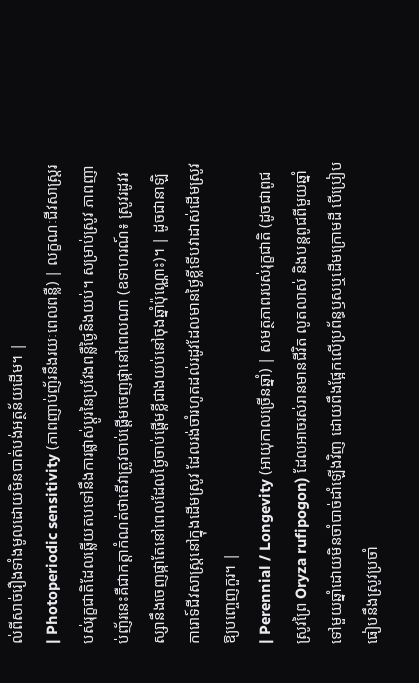ល់ពីសាច់រឿងទាំងមូលដោយមិនបាត់បង់អត្ថន័យដើម។ |
| Photoperiodic sensitivity (ភាពញាប់ញ័រនឹងរយៈពេលពន្លឺ) | លក្ខណៈជីវសាស្ត្ររបស់រុក្ខជាតិដែលឆ្លើយតបទៅនឹងការផ្លាស់ប្តូរនៃប្រវែងពន្លឺថ្ងៃនិងយប់។ សម្រាប់ស្រូវ ភាពញាប់ញ័រនេះគឺជាកត្តាកំណត់ថាតើវាត្រូវចាប់ផ្តើមចេញផ្កានៅពេលណា (ឧទាហរណ៍៖ ស្រូវរដូវវស្សានឹងចេញផ្កាតែនៅពេលដែលថ្ងៃចាប់ផ្តើមខ្លីជាងយប់នៅចុងឆ្នាំប៉ុណ្ណោះ)។ | ដូចជានាឡិការោទ៍ជីវសាស្ត្រនៅក្នុងដើមស្រូវ ដែលរង់ចាំរហូតដល់រដូវដែលមានថ្ងៃខ្លីទើបវាដាស់ដើមស្រូវឱ្យបញ្ចេញកួរ។ |
| Perennial / Longevity (អាយុកាលច្រើនឆ្នាំ) | សមត្ថភាពរបស់រុក្ខជាតិ (ដូចជាពូជស្រូវព្រៃ Oryza rufipogon) ដែលអាចរស់រានមានជីវិត លូតលាស់ និងបន្តពូជពីមួយឆ្នាំទៅមួយឆ្នាំដោយមិនចាំបាច់ដាំឡើងវិញ ដោយពឹងផ្អែកលើប្រព័ន្ធឫសឬដើមក្រោមដី បើប្រៀបធៀបនឹងស្រូវប្រចាំ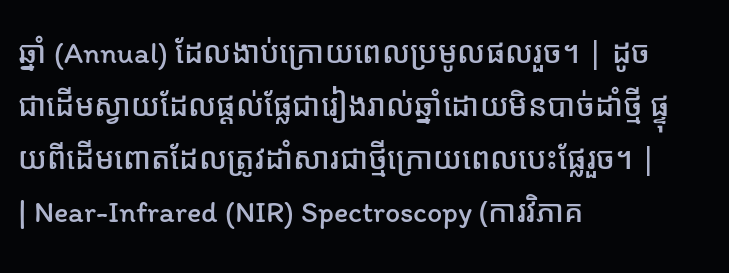ឆ្នាំ (Annual) ដែលងាប់ក្រោយពេលប្រមូលផលរួច។ | ដូចជាដើមស្វាយដែលផ្តល់ផ្លែជារៀងរាល់ឆ្នាំដោយមិនបាច់ដាំថ្មី ផ្ទុយពីដើមពោតដែលត្រូវដាំសារជាថ្មីក្រោយពេលបេះផ្លែរួច។ |
| Near-Infrared (NIR) Spectroscopy (ការវិភាគ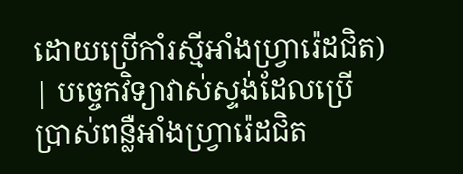ដោយប្រើកាំរស្មីអាំងហ្វ្រារ៉េដជិត) | បច្ចេកវិទ្យាវាស់ស្ទង់ដែលប្រើប្រាស់ពន្លឺអាំងហ្វ្រារ៉េដជិត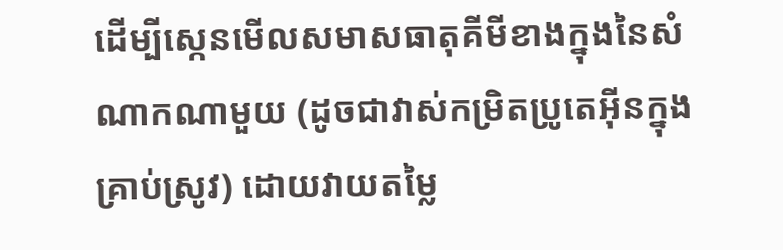ដើម្បីស្កេនមើលសមាសធាតុគីមីខាងក្នុងនៃសំណាកណាមួយ (ដូចជាវាស់កម្រិតប្រូតេអ៊ីនក្នុងគ្រាប់ស្រូវ) ដោយវាយតម្លៃ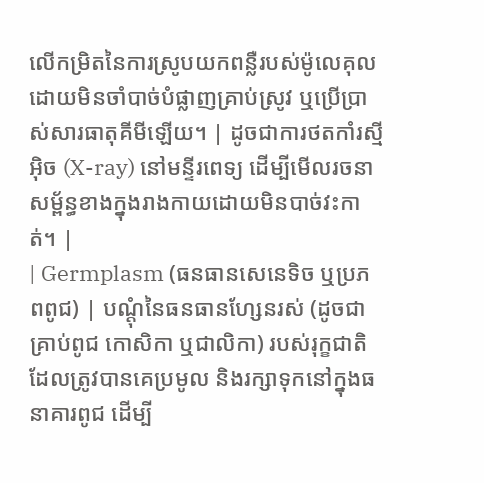លើកម្រិតនៃការស្រូបយកពន្លឺរបស់ម៉ូលេគុល ដោយមិនចាំបាច់បំផ្លាញគ្រាប់ស្រូវ ឬប្រើប្រាស់សារធាតុគីមីឡើយ។ | ដូចជាការថតកាំរស្មីអ៊ិច (X-ray) នៅមន្ទីរពេទ្យ ដើម្បីមើលរចនាសម្ព័ន្ធខាងក្នុងរាងកាយដោយមិនបាច់វះកាត់។ |
| Germplasm (ធនធានសេនេទិច ឬប្រភពពូជ) | បណ្តុំនៃធនធានហ្សែនរស់ (ដូចជាគ្រាប់ពូជ កោសិកា ឬជាលិកា) របស់រុក្ខជាតិដែលត្រូវបានគេប្រមូល និងរក្សាទុកនៅក្នុងធនាគារពូជ ដើម្បី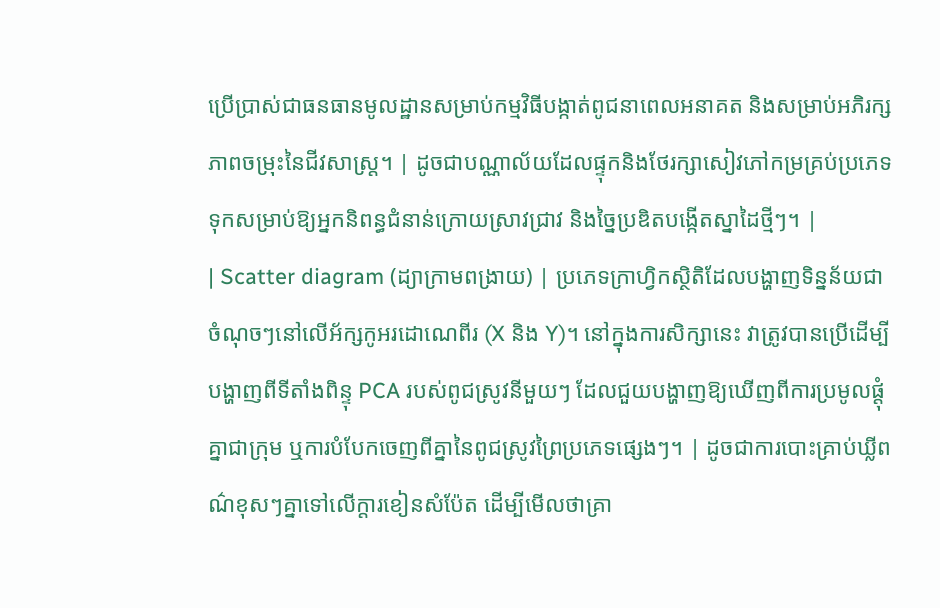ប្រើប្រាស់ជាធនធានមូលដ្ឋានសម្រាប់កម្មវិធីបង្កាត់ពូជនាពេលអនាគត និងសម្រាប់អភិរក្សភាពចម្រុះនៃជីវសាស្ត្រ។ | ដូចជាបណ្ណាល័យដែលផ្ទុកនិងថែរក្សាសៀវភៅកម្រគ្រប់ប្រភេទ ទុកសម្រាប់ឱ្យអ្នកនិពន្ធជំនាន់ក្រោយស្រាវជ្រាវ និងច្នៃប្រឌិតបង្កើតស្នាដៃថ្មីៗ។ |
| Scatter diagram (ដ្យាក្រាមពង្រាយ) | ប្រភេទក្រាហ្វិកស្ថិតិដែលបង្ហាញទិន្នន័យជាចំណុចៗនៅលើអ័ក្សកូអរដោណេពីរ (X និង Y)។ នៅក្នុងការសិក្សានេះ វាត្រូវបានប្រើដើម្បីបង្ហាញពីទីតាំងពិន្ទុ PCA របស់ពូជស្រូវនីមួយៗ ដែលជួយបង្ហាញឱ្យឃើញពីការប្រមូលផ្តុំគ្នាជាក្រុម ឬការបំបែកចេញពីគ្នានៃពូជស្រូវព្រៃប្រភេទផ្សេងៗ។ | ដូចជាការបោះគ្រាប់ឃ្លីពណ៌ខុសៗគ្នាទៅលើក្តារខៀនសំប៉ែត ដើម្បីមើលថាគ្រា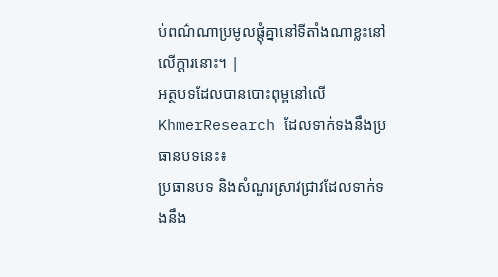ប់ពណ៌ណាប្រមូលផ្តុំគ្នានៅទីតាំងណាខ្លះនៅលើក្តារនោះ។ |
អត្ថបទដែលបានបោះពុម្ពនៅលើ KhmerResearch ដែលទាក់ទងនឹងប្រធានបទនេះ៖
ប្រធានបទ និងសំណួរស្រាវជ្រាវដែលទាក់ទងនឹង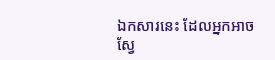ឯកសារនេះ ដែលអ្នកអាចស្វែ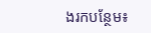ងរកបន្ថែម៖